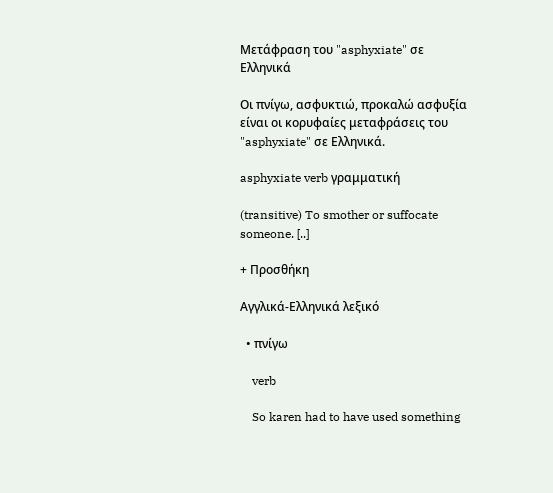Μετάφραση του "asphyxiate" σε Ελληνικά

Οι πνίγω, ασφυκτιώ, προκαλώ ασφυξία είναι οι κορυφαίες μεταφράσεις του "asphyxiate" σε Ελληνικά.

asphyxiate verb γραμματική

(transitive) To smother or suffocate someone. [..]

+ Προσθήκη

Αγγλικά-Ελληνικά λεξικό

  • πνίγω

    verb

    So karen had to have used something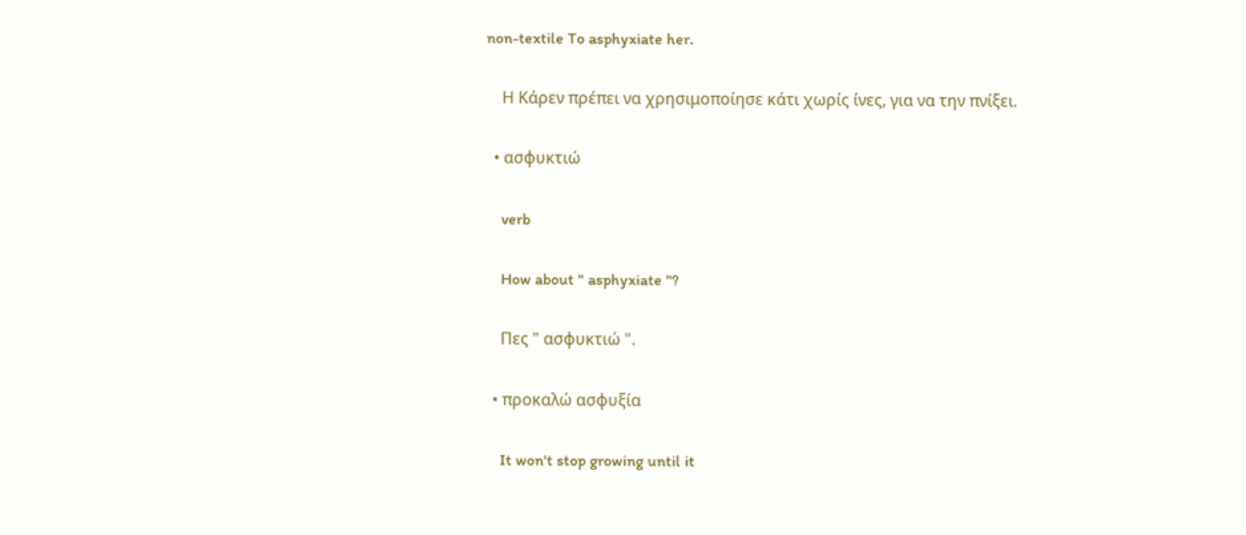non-textile To asphyxiate her.

    Η Κάρεν πρέπει να χρησιμοποίησε κάτι χωρίς ίνες, για να την πνίξει.

  • ασφυκτιώ

    verb

    How about " asphyxiate "?

    Πες " ασφυκτιώ ".

  • προκαλώ ασφυξία

    It won't stop growing until it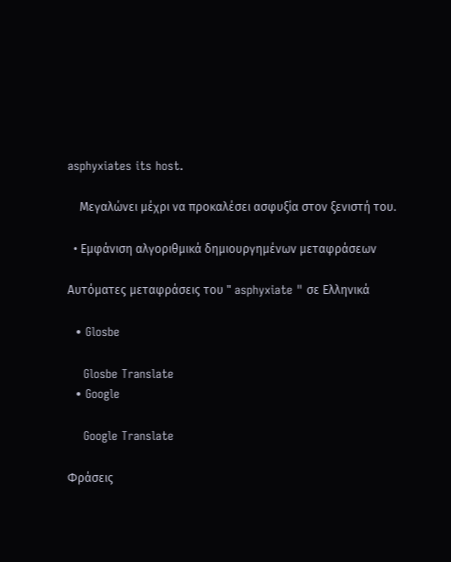asphyxiates its host.

    Μεγαλώνει μέχρι να προκαλέσει ασφυξία στον ξενιστή του.

  • Εμφάνιση αλγοριθμικά δημιουργημένων μεταφράσεων

Αυτόματες μεταφράσεις του " asphyxiate " σε Ελληνικά

  • Glosbe

    Glosbe Translate
  • Google

    Google Translate

Φράσεις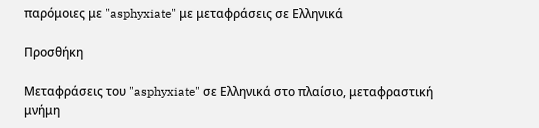παρόμοιες με "asphyxiate" με μεταφράσεις σε Ελληνικά

Προσθήκη

Μεταφράσεις του "asphyxiate" σε Ελληνικά στο πλαίσιο, μεταφραστική μνήμη